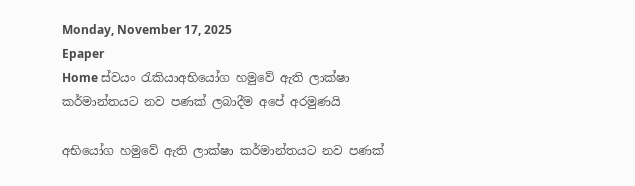Monday, November 17, 2025
Epaper
Home ස්වයං රැකියාඅභියෝග හමුවේ ඇති ලාක්ෂා කර්මාන්තයට නව පණක් ලබාදීම අපේ අරමුණයි

අභියෝග හමුවේ ඇති ලාක්ෂා කර්මාන්තයට නව පණක්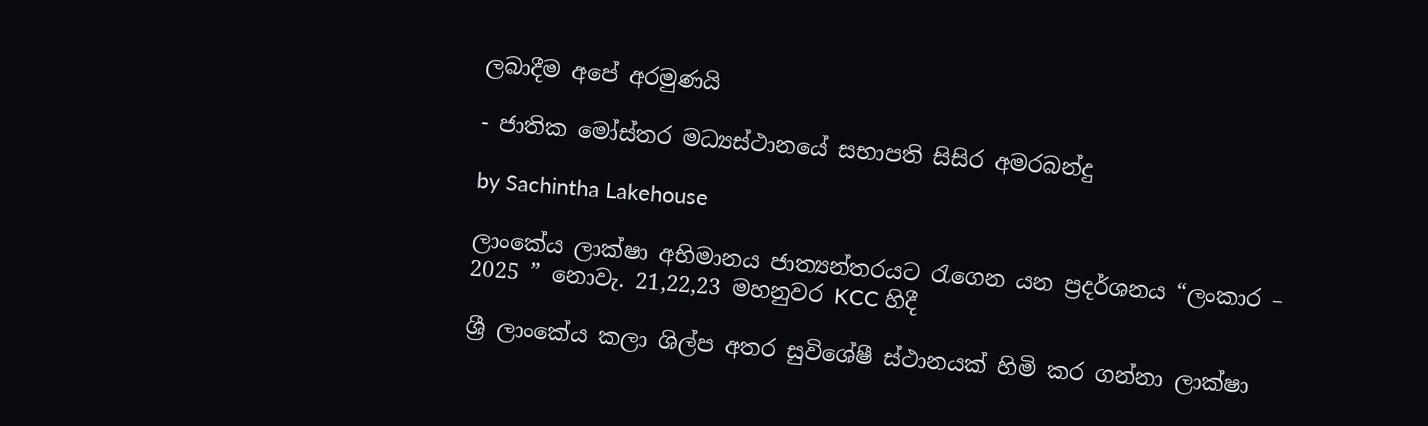ලබාදීම අපේ අරමුණයි

- ජාතික මෝස්තර මධ්‍යස්ථානයේ සභාපති සිසිර අමරබන්දු

by Sachintha Lakehouse

ලාංකේය ලාක්ෂා අභිමානය ජාත්‍යන්තරයට රැගෙන යන ප්‍රදර්ශනය “ලංකාර – 2025 ” නොවැ. 21,22,23 මහනුවර KCC හිදී

ශ්‍රී ලාංකේය කලා ශිල්ප අතර සුවිශේෂී ස්ථානයක් හිමි කර ගන්නා ලාක්ෂා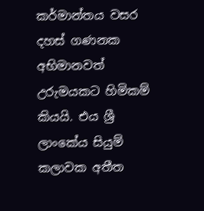කර්මාන්තය වසර දහස් ගණනක අභිමානවත් උරුමයකට හිමිකම් කියයි. එය ශ්‍රී ලාංකේය සියුම් කලාවක අතීත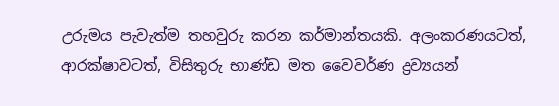උරුමය පැවැත්ම තහවුරු කරන කර්මාන්තයකි. අලංකරණයටත්, ආරක්ෂාවටත්, විසිතුරු භාණ්ඩ මත වෛවර්ණ ද්‍රව්‍යයන්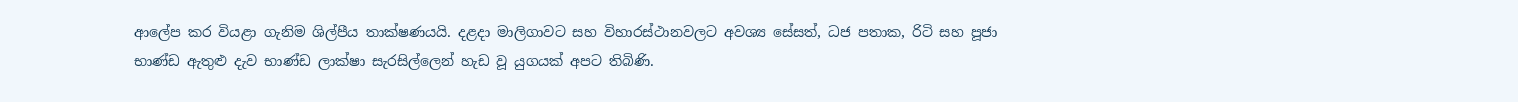ආලේප කර වියළා ගැනිම ශිල්පීය තාක්ෂණයයි. දළදා මාලිගාවට සහ විහාරස්ථානවලට අවශ්‍ය සේසත්, ධජ පතාක, රිටි සහ පූජා භාණ්ඩ ඇතුළු දැව භාණ්ඩ ලාක්ෂා සැරසිල්ලෙන් හැඩ වූ යුගයක් අපට තිබිණි.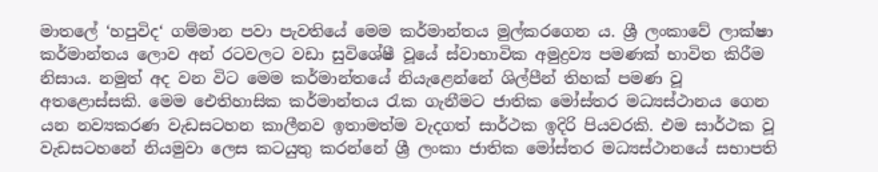මාතලේ ‘හපුවිද‘ ගම්මාන පවා පැවතියේ මෙම කර්මාන්තය මුල්කරගෙන ය. ශ්‍රී ලංකාවේ ලාක්ෂා කර්මාන්තය ලොව අන් රටවලට වඩා සුවිශේෂී වූයේ ස්වාභාවික අමුද්‍රව්‍ය පමණක් භාවිත කිරීම නිසාය. නමුත් අද වන විට මෙම කර්මාන්තයේ නියැළෙන්නේ ශිල්පීන් තිහක් පමණ වූ අතළොස්සකි. මෙම ඓතිහාසික කර්මාන්තය රැක ගැනීමට ජාතික මෝස්තර මධ්‍යස්ථානය ගෙන යන නව්‍යකරණ වැඩසටහන කාලීනව ඉතාමත්ම වැදගත් සාර්ථක ඉදිරි පියවරකි. එම සාර්ථක වූ වැඩසටහනේ නියමුවා ලෙස කටයුතු කරන්නේ ශ්‍රී ලංකා ජාතික මෝස්තර මධ්‍යස්ථානයේ සභාපති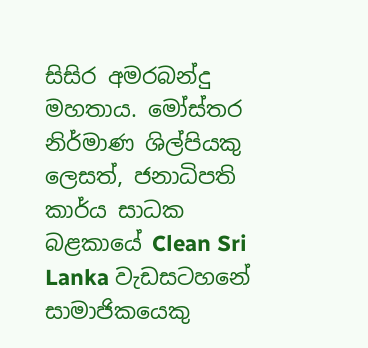සිසිර අමරබන්දු මහතාය. මෝස්තර නිර්මාණ ශිල්පියකු ලෙසත්, ජනාධිපති කාර්ය සාධක බළකායේ Clean Sri Lanka වැඩසටහනේ සාමාජිකයෙකු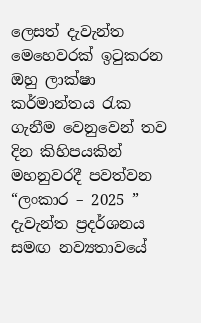ලෙසත් දැවැන්ත මෙහෙවරක් ඉටුකරන ඔහු ලාක්ෂා කර්මාන්තය රැක ගැනීම වෙනුවෙන් තව දින කිහිපයකින් මහනුවරදී පවත්වන “ලංකාර – 2025 ” දැවැන්ත ප්‍රදර්ශනය සමඟ නව්‍යතාවයේ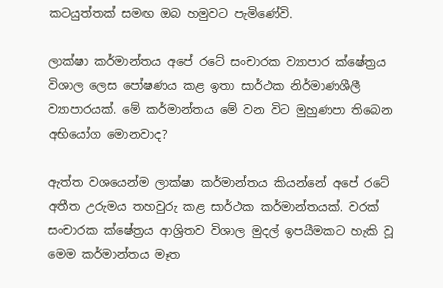කටයුත්තක් සමඟ ඔබ හමුවට පැමිණේවි.

ලාක්ෂා කර්මාන්තය අපේ රටේ සංචාරක ව්‍යාපාර ක්ෂේත්‍රය විශාල ලෙස පෝෂණය කළ ඉතා සාර්ථක නිර්මාණශීලී ව්‍යාපාරයක්. මේ කර්මාන්තය මේ වන විට මුහුණපා තිබෙන අභියෝග මොනවාද?

ඇත්ත වශයෙන්ම ලාක්ෂා කර්මාන්තය කියන්නේ අපේ රටේ අතීත උරුමය තහවුරු කළ සාර්ථක කර්මාන්තයක්. වරක් සංචාරක ක්ෂේත්‍රය ආශ්‍රිතව විශාල මුදල් ඉපයීමකට හැකි වූ මෙම කර්මාන්තය මෑත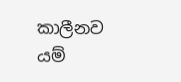කාලීනව යම්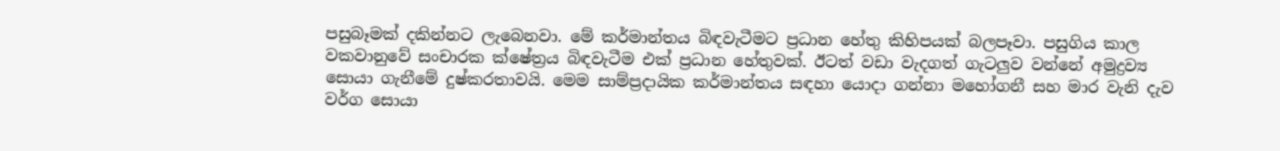පසුබෑමක් දකින්නට ලැබෙනවා. මේ කර්මාන්තය බිඳවැටීමට ප්‍රධාන හේතු කිහිපයක් බලපෑවා. පසුගිය කාල වකවානුවේ සංචාරක ක්ෂේත්‍රය බිඳවැටීම එක් ප්‍රධාන හේතුවක්. ඊටත් වඩා වැදගත් ගැටලුව වන්නේ අමුද්‍රව්‍ය සොයා ගැනීමේ දුෂ්කරතාවයි. මෙම සාම්ප්‍රදායික කර්මාන්තය සඳහා යොදා ගන්නා මහෝගනී සහ මාර වැනි දැව වර්ග සොයා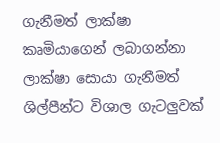ගැනීමත් ලාක්ෂා කෘමියාගෙන් ලබාගන්නා ලාක්ෂා සොයා ගැනීමත් ශිල්පීන්ට විශාල ගැටලුවක්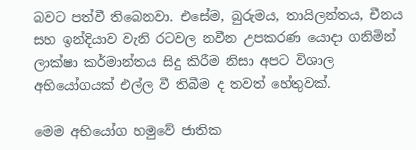බවට පත්වී තිබෙනවා. එසේම, බුරුමය, තායිලන්තය, චීනය සහ ඉන්දියාව වැනි රටවල නවීන උපකරණ යොදා ගනිමින් ලාක්ෂා කර්මාන්තය සිදු කිරීම නිසා අපට විශාල අභියෝගයක් එල්ල වී තිබීම ද තවත් හේතුවක්.

මෙම අභියෝග හමුවේ ජාතික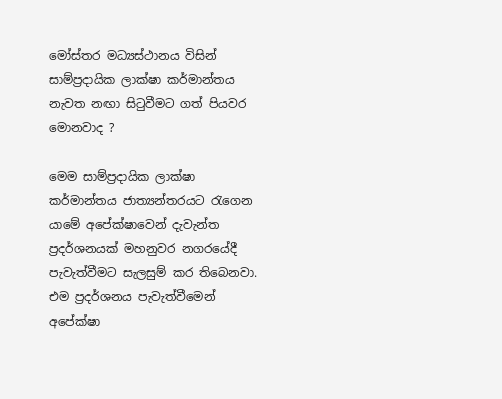මෝස්තර මධ්‍යස්ථානය විසින් සාම්ප්‍රදායික ලාක්ෂා කර්මාන්තය නැවත නඟා සිටුවීමට ගත් පියවර මොනවාද ?

මෙම සාම්ප්‍රදායික ලාක්ෂා කර්මාන්තය ජාත්‍යන්තරයට රැගෙන යාමේ අපේක්ෂාවෙන් දැවැන්ත ප්‍රදර්ශනයක් මහනුවර නගරයේදී පැවැත්වීමට සැලසුම් කර තිබෙනවා. එම ප්‍රදර්ශනය පැවැත්වීමෙන් අපේක්ෂා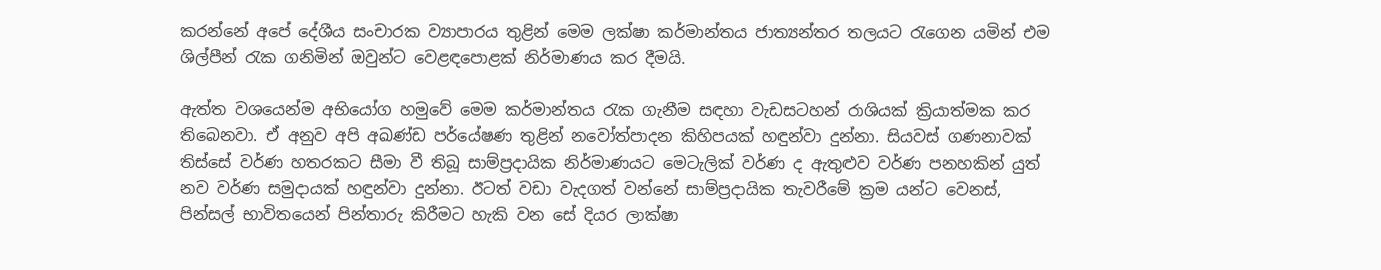කරන්නේ අපේ දේශීය සංචාරක ව්‍යාපාරය තුළින් මෙම ලක්ෂා කර්මාන්තය ජාත්‍යන්තර තලයට රැගෙන යමින් එම ශිල්පීන් රැක ගනිමින් ඔවුන්ට වෙළඳපොළක් නිර්මාණය කර දීමයි.

ඇත්ත වශයෙන්ම අභියෝග හමුවේ මෙම කර්මාන්තය රැක ගැනීම සඳහා වැඩසටහන් රාශියක් ක්‍රියාත්මක කර තිබෙනවා. ඒ අනුව අපි අඛණ්ඩ පර්යේෂණ තුළින් නවෝත්පාදන කිහිපයක් හඳුන්වා දුන්නා. සියවස් ගණනාවක් තිස්සේ වර්ණ හතරකට සීමා වී තිබූ සාම්ප්‍රදායික නිර්මාණයට මෙටැලික් වර්ණ ද ඇතුළුව වර්ණ පනහකින් යුත් නව වර්ණ සමුදායක් හඳුන්වා දුන්නා. ඊටත් වඩා වැදගත් වන්නේ සාම්ප්‍රදායික තැවරීමේ ක්‍රම යන්ට වෙනස්, පින්සල් භාවිතයෙන් පින්තාරු කිරීමට හැකි වන සේ දියර ලාක්ෂා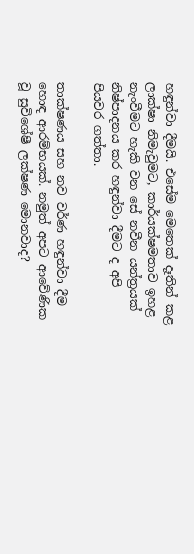හඳුන්වා දීමයි. එසේම මෙතෙක් දෑතින් කළ ලාක්ෂා නිමැවුමට, කාර්යක්ෂමතාව ඉහළ නැංවීමට හැකි වන සේ නවීන යන්ත්‍රයක් නිෂ්පාදනය කර හඳුන්වා දීමට ද අපි පියවර ගත්තා.

තාක්ෂණය සහ නව වර්ණ හඳුන්වා දීම හොඳ ආරම්භයක්. නමුත් අපට ආවේණික වූ සුවිශේෂී ලක්ෂණ මොනවාද?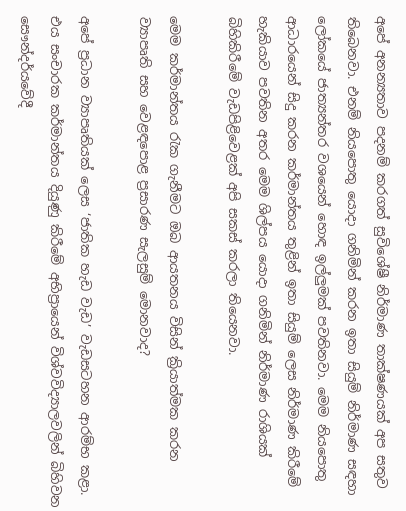අපේ අනන්‍යතාව පදනම් කරගත් සුවිශේෂී නිර්මාණ තාක්ෂණයක් අප සතුව තිබෙනවා. එනම් නියපොතු යොදා ගනිමින් කරන ඉතා සියුම් නිර්මාණ සඳහා ලෝකයේ ජාත්‍යන්තර වශයෙන් හොඳ ඉල්ලුමක් පවතිනවා. මෙම නියපොතු ආධාරයෙන් සිදු කරන කර්මාන්තය තුළින් ඉතා සියුම් ලෙස නිර්මාණ කිරීමේ හැකියාව පවතින අතර මෙම ශිල්පය යොදා ගනිමින් නිර්මාණ රාශියක් බිහිකිරීමේ වැඩපිළිවෙළක් අපි සකස් කරලා තියෙනවා.

මෙම කර්මාන්තය රැක ගැනීමට ඔබ ආයතනය විසින් ක්‍රියාත්මක කරන ව්‍යාපෘති සහ වෙළඳපොළ ප්‍රසාරණ සැලසුම් මොනවාද?

අපේ ප්‍රධාන ව්‍යාපෘතියක් ලෙස ‘ජාතික හැඩ වැඩ’ වැඩසටහන ආරම්භ කළා. එය සංචාරක කර්මාන්තය දියුණු කිරීමේ අභිප්‍රායෙන් විශ්වවිද්‍යාලවලින් බිහිවන සෞන්දර්යවේදී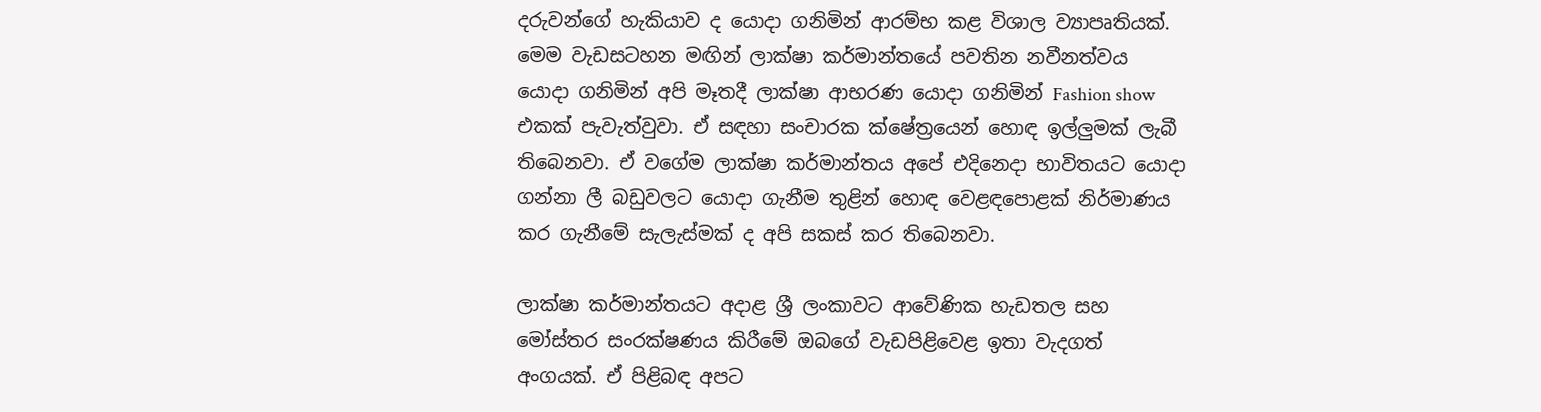දරුවන්ගේ හැකියාව ද යොදා ගනිමින් ආරම්භ කළ විශාල ව්‍යාපෘතියක්. මෙම වැඩසටහන මඟින් ලාක්ෂා කර්මාන්තයේ පවතින නවීනත්වය යොදා ගනිමින් අපි මෑතදී ලාක්ෂා ආභරණ යොදා ගනිමින් Fashion show එකක් පැවැත්වුවා. ඒ සඳහා සංචාරක ක්ෂේත්‍රයෙන් හොඳ ඉල්ලුමක් ලැබී තිබෙනවා. ඒ වගේම ලාක්ෂා කර්මාන්තය අපේ එදිනෙදා භාවිතයට යොදා ගන්නා ලී බඩුවලට යොදා ගැනීම තුළින් හොඳ වෙළඳපොළක් නිර්මාණය කර ගැනීමේ සැලැස්මක් ද අපි සකස් කර තිබෙනවා.

ලාක්ෂා කර්මාන්තයට අදාළ ශ්‍රී ලංකාවට ආවේණික හැඩතල සහ මෝස්තර සංරක්ෂණය කිරීමේ ඔබගේ වැඩපිළිවෙළ ඉතා වැදගත් අංගයක්. ඒ පිළිබඳ අපට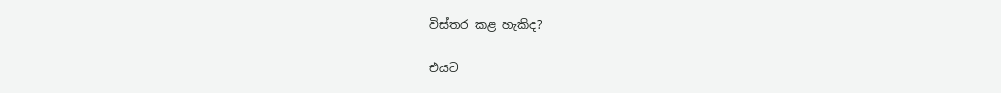විස්තර කළ හැකිද?

එයට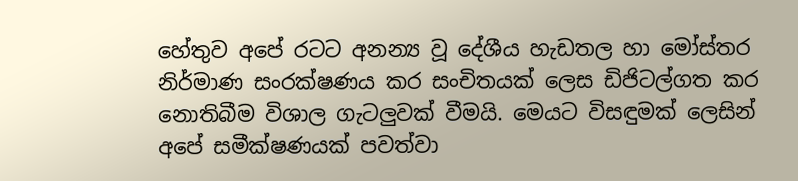හේතුව අපේ රටට අනන්‍ය වූ දේශීය හැඩතල හා මෝස්තර නිර්මාණ සංරක්ෂණය කර සංචිතයක් ලෙස ඩිජිටල්ගත කර නොතිබීම විශාල ගැටලුවක් වීමයි. මෙයට විසඳුමක් ලෙසින් අපේ සමීක්ෂණයක් පවත්වා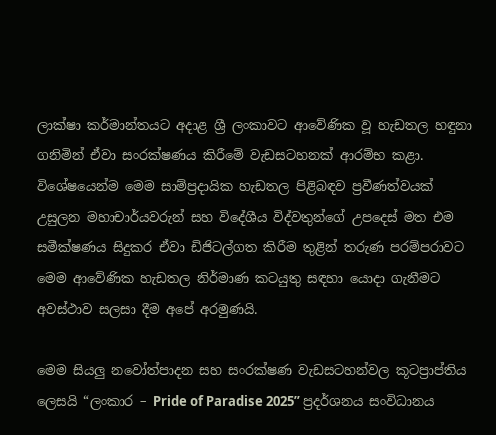ලාක්ෂා කර්මාන්තයට අදාළ ශ්‍රී ලංකාවට ආවේණික වූ හැඩතල හඳුනා ගනිමින් ඒවා සංරක්ෂණය කිරීමේ වැඩසටහනක් ආරම්භ කළා. විශේෂයෙන්ම මෙම සාම්ප්‍රදායික හැඩතල පිළිබඳව ප්‍රවීණත්වයක් උසුලන මහාචාර්යවරුන් සහ විදේශීය විද්වතුන්ගේ උපදෙස් මත එම සමීක්ෂණය සිදුකර ඒවා ඩිජිටල්ගත කිරීම තුළින් තරුණ පරම්පරාවට මෙම ආවේණික හැඩතල නිර්මාණ කටයුතු සඳහා යොදා ගැනීමට අවස්ථාව සලසා දීම අපේ අරමුණයි.

මෙම සියලු නවෝත්පාදන සහ සංරක්ෂණ වැඩසටහන්වල කූටප්‍රාප්තිය ලෙසයි “ලංකාර – Pride of Paradise 2025” ප්‍රදර්ශනය සංවිධානය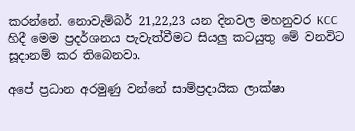කරන්නේ. නොවැම්බර් 21,22,23 යන දිනවල මහනුවර KCC හිදී මෙම ප්‍රදර්ශනය පැවැත්වීමට සියලු කටයුතු මේ වනවිට සූදානම් කර තිබෙනවා.

අපේ ප්‍රධාන අරමුණු වන්නේ සාම්ප්‍රදායික ලාක්ෂා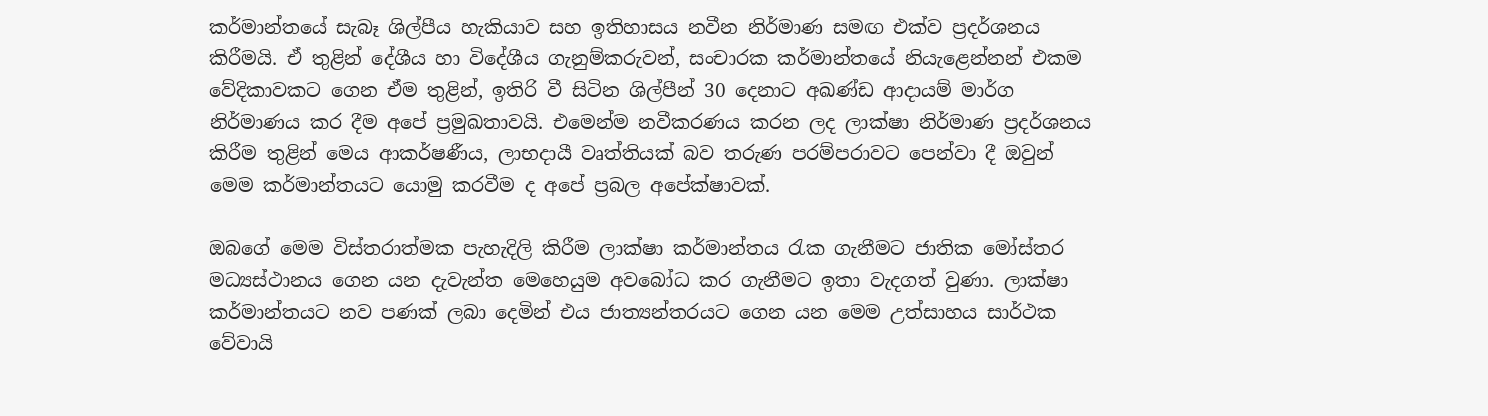කර්මාන්තයේ සැබෑ ශිල්පීය හැකියාව සහ ඉතිහාසය නවීන නිර්මාණ සමඟ එක්ව ප්‍රදර්ශනය කිරීමයි. ඒ තුළින් දේශීය හා විදේශීය ගැනුම්කරුවන්, සංචාරක කර්මාන්තයේ නියැළෙන්නන් එකම වේදිකාවකට ගෙන ඒම තුළින්, ඉතිරි වී සිටින ශිල්පීන් 30 දෙනාට අඛණ්ඩ ආදායම් මාර්ග නිර්මාණය කර දීම අපේ ප්‍රමුඛතාවයි. එමෙන්ම නවීකරණය කරන ලද ලාක්ෂා නිර්මාණ ප්‍රදර්ශනය කිරීම තුළින් මෙය ආකර්ෂණීය, ලාභදායී වෘත්තියක් බව තරුණ පරම්පරාවට පෙන්වා දී ඔවුන් මෙම කර්මාන්තයට යොමු කරවීම ද අපේ ප්‍රබල අපේක්ෂාවක්.

ඔබගේ මෙම විස්තරාත්මක පැහැදිලි කිරීම ලාක්ෂා කර්මාන්තය රැක ගැනීමට ජාතික මෝස්තර මධ්‍යස්ථානය ගෙන යන දැවැන්ත මෙහෙයුම අවබෝධ කර ගැනීමට ඉතා වැදගත් වුණා. ලාක්ෂා කර්මාන්තයට නව පණක් ලබා දෙමින් එය ජාත්‍යන්තරයට ගෙන යන මෙම උත්සාහය සාර්ථක වේවායි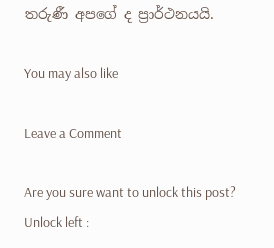තරුණී අපගේ ද ප්‍රාර්ථනයයි.

You may also like

Leave a Comment

Are you sure want to unlock this post?
Unlock left :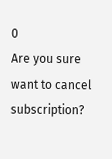0
Are you sure want to cancel subscription?